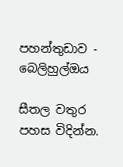පහන්තුඩාව - බෙලිහුල්ඔය

සීතල වතුර පහස විදින්න.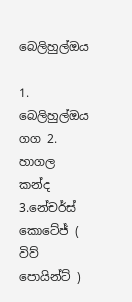බෙලිහුල්ඔය

1. බෙලිහුල්ඔය ගග 2. හාගල කන්ද 3.නේචර්ස් කොටේජ් ( විව් පොයින්ට් )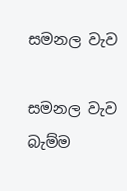සමනල වැව

සමනල වැව බැම්ම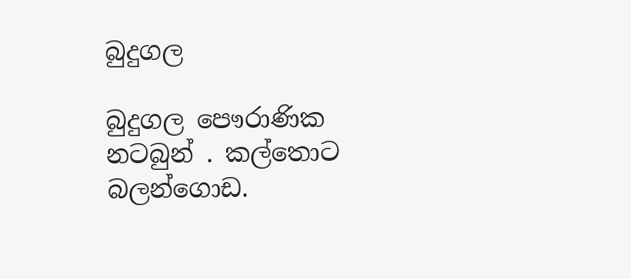බුදුගල

බුදුගල පෞරාණික නටබුන් . කල්තොට බලන්ගොඩ.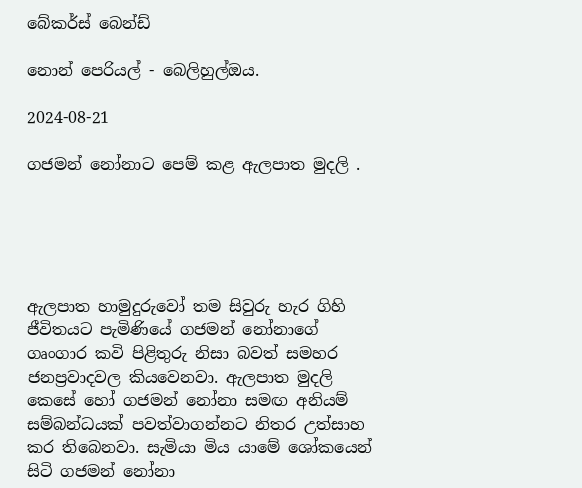බේකර්ස් බෙන්ඩ්

නොන් පෙරියල් - බෙලිහුල්ඔය.

2024-08-21

ගජමන් නෝනාට පෙම් කළ ඇලපාත මුදලි .





ඇලපාත හාමුදුරුවෝ තම සිවුරු හැර ගිහි ජීවිතයට පැමිණියේ ගජමන් නෝනාගේ ගෘංගාර කවි පිළිතුරු නිසා බවත් සමහර ජනප්‍රවාදවල කියවෙනවා. ඇලපාත මුදලි කෙසේ හෝ ගජමන් නෝනා සමඟ අනියම් සම්බන්ධයක් පවත්වාගන්නට නිතර උත්සාහ කර තිබෙනවා. සැමියා මිය යාමේ ශෝකයෙන් සිටි ගජමන් නෝනා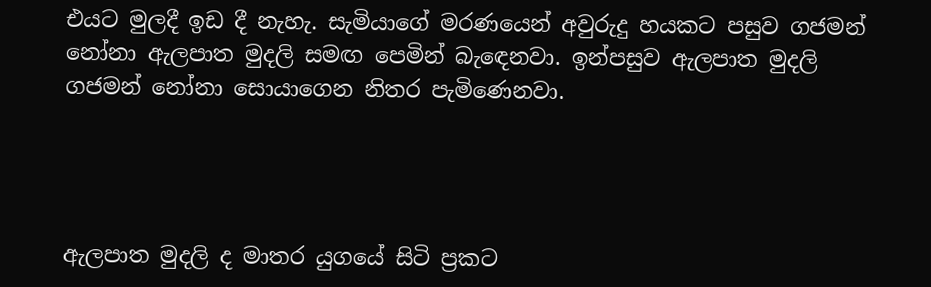එයට මුලදී ඉඩ දී නැහැ. සැමියාගේ මරණයෙන් අවුරුදු හයකට පසුව ගජමන් නෝනා ඇලපාත මුදලි සමඟ පෙමින් බැඳෙනවා. ඉන්පසුව ඇලපාත මුදලි ගජමන් නෝනා සොයාගෙන නිතර පැමිණෙනවා.




ඇලපාත මුදලි ද මාතර යුගයේ සිටි ප්‍රකට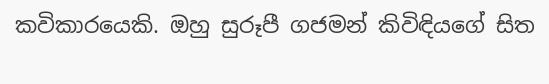කවිකාරයෙකි. ඔහු සුරූපී ගජමන් කිවිඳියගේ සිත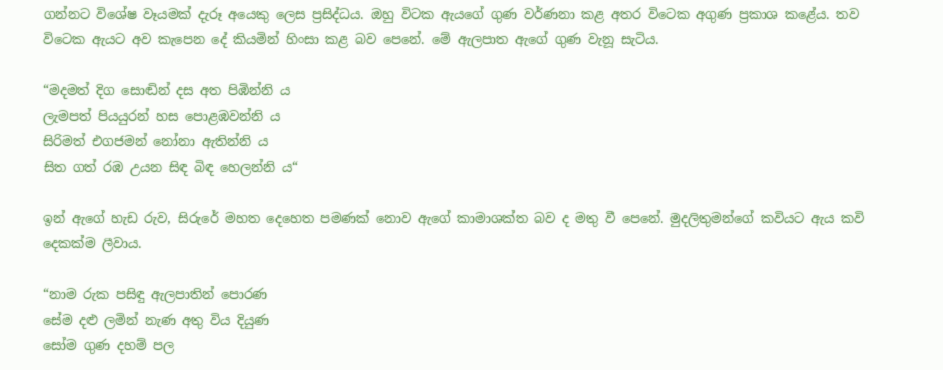ගන්නට විශේෂ වෑයමක්‌ දැරූ අයෙකු ලෙස ප්‍රසිද්ධය. ඔහු විටක ඇයගේ ගුණ වර්ණනා කළ අතර විටෙක අගුණ ප්‍රකාශ කළේය. තව විටෙක ඇයට අව කැපෙන දේ කියමින් හිංසා කළ බව පෙනේ. මේ ඇලපාත ඇගේ ගුණ වැනූ සැටිය.

“මදමත් දිග සොඬින් දස අත පිඹින්නි ය
ලැමපත් පියයුරන් හස පොළඹවන්නි ය
සිරිමත් එගජමන් නෝනා ඇතින්නි ය
සිත ගත් රඹ උයන සිඳ බිඳ හෙලන්නි ය“

ඉන් ඇගේ හැඩ රුව, සිරුරේ මහත දෙහෙත පමණක්‌ නොව ඇගේ කාමාශක්‌ත බව ද මතු වී පෙනේ. මුදලිතුමන්ගේ කවියට ඇය කවි දෙකක්‌ම ලීවාය.

“නාම රුක පසිඳු ඇලපාතින් පොරණ
සේම දළු ලමින් නැණ අතු විය දියුණ
සෝම ගුණ දහම් පල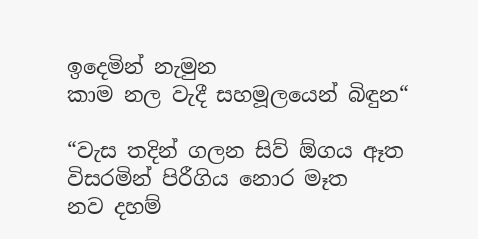ඉදෙමින් නැමුන
කාම නල වැදී සහමූලයෙන් බිඳුන“

“වැස තදින් ගලන සිව් ඕගය ඈත
විසරමින් පිරීගිය නොර මෑත
නව දහම්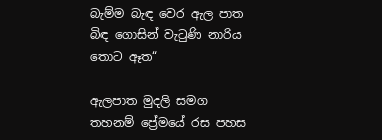බැම්ම බැඳ වෙර ඇල පාත
බිඳ ගොසින් වැටුණි නාරිය තොට ඈත“

ඇලපාත මුදලි සමග තහනම් ප්‍රේමයේ රස පහස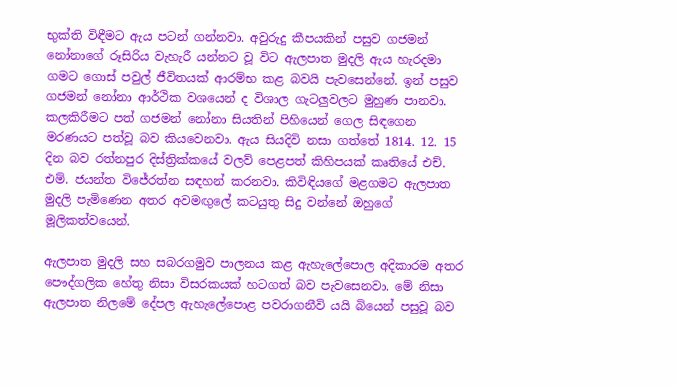භුක්ති විඳීමට ඇය පටන් ගන්නවා. අවුරුදු කීපයකින් පසුව ගජමන් නෝනාගේ රූසිරිය වැහැරී යන්නට වූ විට ඇලපාත මුදලි ඇය හැරදමා ගමට ගොස් පවුල් ජීවිතයක් ආරම්භ කළ බවයි පැවසෙන්නේ. ඉන් පසුව ගජමන් නෝනා ආර්ථික වශයෙන් ද විශාල ගැටලුවලට මුහුණ පානවා. කලකිරීමට පත් ගජමන් නෝනා සියතින් පිහියෙන් ගෙල සිඳගෙන මරණයට පත්වූ බව කියවෙනවා. ඇය සියදිවි නසා ගත්තේ 1814. 12. 15 දින බව රත්නපුර දිස්ත්‍රික්කයේ වලව් පෙළපත් කිහිපයක් කෘතියේ එච්. එම්. ජයන්ත විජේරත්න‍ සඳහන් කරනවා. කිවිඳියගේ මළගමට ඇලපාත මුදලි පැමිණෙන අතර අවමඟුලේ කටයුතු සිදු වන්නේ ඔහුගේ මූලිකත්වයෙන්.

ඇලපාත මුදලි සහ සබරගමුව පාලනය කළ ඇහැලේපොල අදිකාරම අතර පෞද්ගලික හේතු නිසා විසරකයක් හටගත් බව පැවසෙනවා. මේ නිසා ඇලපාත නිලමේ දේපල ඇහැලේපොළ පවරාගනීවි යයි බියෙන් පසුවූ බව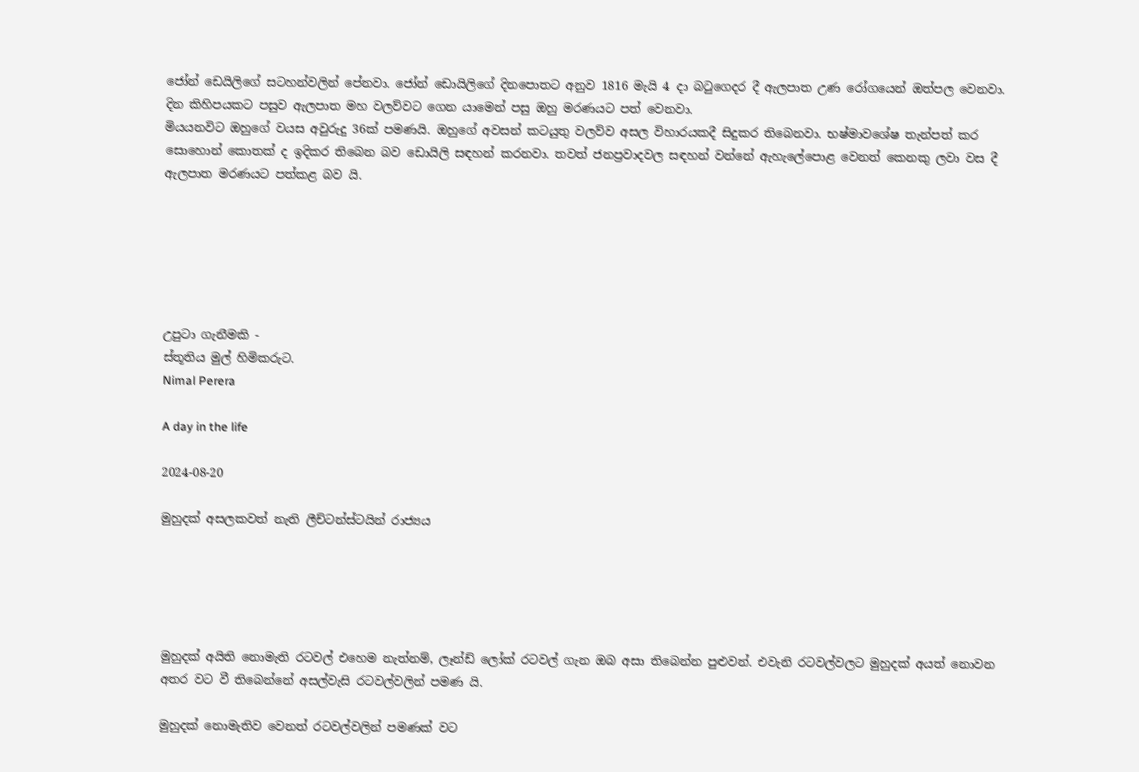ජෝන් ඩෙයිලිගේ සටහන්වලින් පේනවා. ජෝන් ඩොයිලිගේ දිනපොතට අනුව 1816 මැයි 4 දා බටුගෙදර දී ඇලපාත උණ රෝගයෙන් ඔත්පල වෙනවා. දින කිහිපයකට පසුව ඇලපාත මහ වලව්වට ගෙන යාමෙන් පසු ඔහු මරණයට පත් වෙනවා.
මියයනවිට ඔහුගේ වයස අවුරුදු 36ක් පමණයි. ඔහුගේ අවසන් කටයුතු වලව්ව අසල විහාරයකදී සිදුකර තිබෙනවා. භෂ්මාවශේෂ තැන්පත් කර සොහොන් කොතක් ද ඉදිකර තිබෙන බව ඩොයිලි සඳහන් කරනවා. තවත් ජනප්‍රවාදවල සඳහන් වන්නේ ඇහැලේපොළ වෙනත් කෙනකු ලවා වස දී ඇලපාත මරණයට පත්කළ බව යි.






උපුටා ගැනීමකි -
ස්තූතිය මුල් හිමිකරුට.
Nimal Perera

A day in the life

2024-08-20

මුහුදක් අසලකවත් නැති ලීච්ටන්ස්ටයින් රාජ්‍යය





මුහුදක් අයිති නොමැති රටවල් එහෙම නැත්නම්, ලෑන්ඩ් ලෝක් රටවල් ගැන ඔබ අසා තිබෙන්න පුළුවන්. එවැනි රටවල්වලට මුහුදක් අයත් නොවන අතර වට වී තිබෙන්නේ අසල්වැසි රටවල්වලින් පමණ යි.

මුහුදක් නොමැතිව වෙනත් රටවල්වලින් පමණක් වට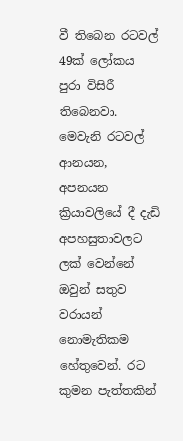වී තිබෙන රටවල් 49ක් ලෝකය පුරා විසිරී තිබෙනවා. මෙවැනි රටවල් ආනයන, අපනයන ක්‍රියාවලියේ දී දැඩි අපහසුතාවලට ලක් වෙන්නේ ඔවුන් සතුව වරායන් නොමැතිකම හේතුවෙන්. රට කුමන පැත්තකින්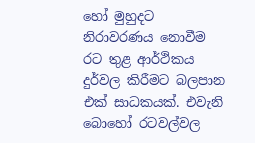හෝ මුහුදට නිරාවරණය නොවීම රට තුළ ආර්ථිකය දුර්වල කිරීමට බලපාන එක් සාධකයක්. එවැනි බොහෝ රටවල්වල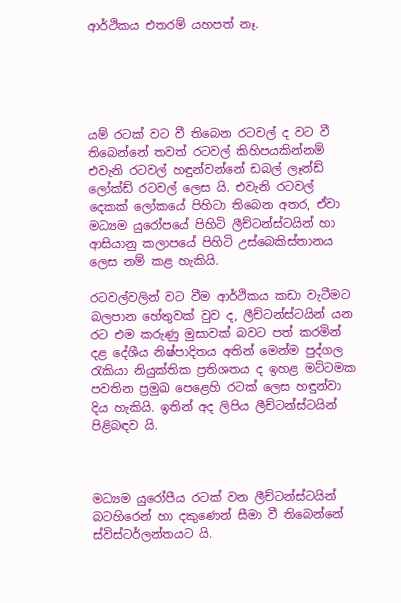ආර්ථිකය එතරම් යහපත් නෑ.





යම් රටක් වට වී තිබෙන රටවල් ද වට වී තිබෙන්නේ තවත් රටවල් කිහිපයකින්නම් එවැනි රටවල් හඳුන්වන්නේ ඩබල් ලෑන්ඩ් ලෝක්ඩ් රටවල් ලෙස යි. එවැනි රටවල් දෙකක් ලෝකයේ පිහිටා තිබෙන අතර, ඒවා මධ්‍යම යුරෝපයේ පිහිටි ලීච්ටන්ස්ටයින් හා ආසියානු කලාපයේ පිහිටි උස්බෙකිස්තානය ලෙස නම් කළ හැකියි.

රටවල්වලින් වට වීම ආර්ථිකය කඩා වැටීමට බලපාන හේතුවක් වුව ද, ලීච්ටන්ස්ටයින් යන රට එම කරුණු මුසාවක් බවට පත් කරමින් දළ දේශීය නිෂ්පාදිතය අතින් මෙන්ම පුද්ගල රැකියා නියුක්තික ප්‍රතිශතය ද ඉහළ මට්ටමක පවතින ප්‍රමුඛ පෙළෙහි රටක් ලෙස හඳුන්වා දිය හැකියි. ඉතින් අද ලිපිය ලීච්ටන්ස්ටයින් පිළිබඳව යි.



මධ්‍යම යුරෝපීය රටක් වන ලීච්ටන්ස්ටයින් බටහිරෙන් හා දකුණෙන් සීමා වී තිබෙන්නේ ස්විස්ටර්ලන්තයට යි.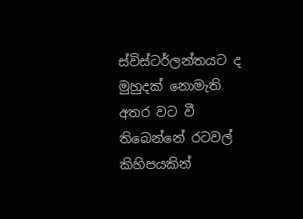ස්විස්ටර්ලන්තයට ද මුහුදක් නොමැති අතර වට වී තිබෙන්නේ රටවල් කිහිපයකින්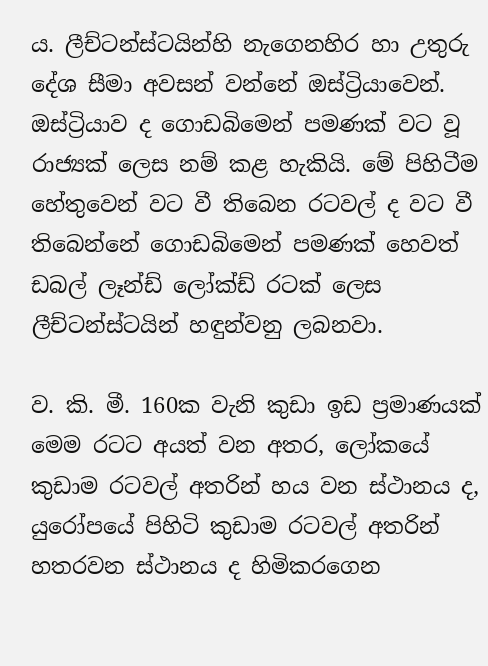ය. ලීච්ටන්ස්ටයින්හි නැගෙනහිර හා උතුරු දේශ සීමා අවසන් වන්නේ ඔස්ට්‍රියාවෙන්. ඔස්ට්‍රියාව ද ගොඩබිමෙන් පමණක් වට වූ රාජ්‍යක් ලෙස නම් කළ හැකියි. මේ පිහිටීම හේතුවෙන් වට වී තිබෙන රටවල් ද වට වී තිබෙන්නේ ගොඩබිමෙන් පමණක් හෙවත් ඩබල් ලෑන්ඩ් ලෝක්ඩ් රටක් ලෙස ලීච්ටන්ස්ටයින් හඳුන්වනු ලබනවා.

ව. කි. මී. 160ක වැනි කුඩා ඉඩ ප්‍රමාණයක් මෙම රටට අයත් වන අතර, ලෝකයේ කුඩාම රටවල් අතරින් හය වන ස්ථානය ද, යුරෝපයේ පිහිටි කුඩාම රටවල් අතරින් හතරවන ස්ථානය ද හිමිකරගෙන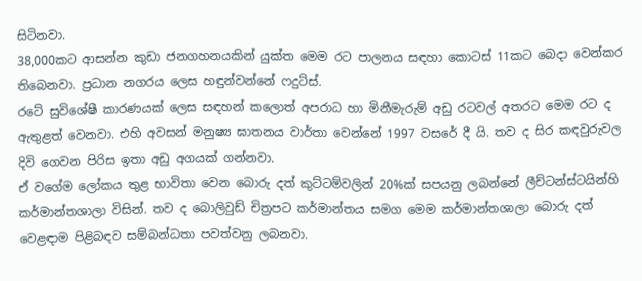සිටිනවා.
38,000කට ආසන්න කුඩා ජනගහනයකින් යුක්ත මෙම රට පාලනය සඳහා කොටස් 11කට බෙදා වෙන්කර තිබෙනවා. ප්‍රධාන නගරය ලෙස හඳුන්වන්නේ ෆදුට්ස්.
රටේ සුවිශේෂී කාරණයක් ලෙස සඳහන් කලොත් අපරාධ හා මිනීමැරුම් අඩු රටවල් අතරට මෙම රට ද ඇතුළත් වෙනවා. එහි අවසන් මනුෂ්‍ය ඝාතනය වාර්තා වෙන්නේ 1997 වසරේ දී යි. තව ද සිර කඳවුරුවල දිවි ගෙවන පිරිස ඉතා අඩු අගයක් ගන්නවා.
ඒ වගේම ලෝකය තුළ භාවිතා වෙන බොරු දත් කුට්ටම්වලින් 20%ක් සපයනු ලබන්නේ ලීච්ටන්ස්ටයින්හි කර්මාන්තශාලා විසින්. තව ද බොලිවුඩ් චිත්‍රපට කර්මාන්තය සමග මෙම කර්මාන්තශාලා බොරු දත් වෙළඳාම පිළිබඳව සම්බන්ධතා පවත්වනු ලබනවා.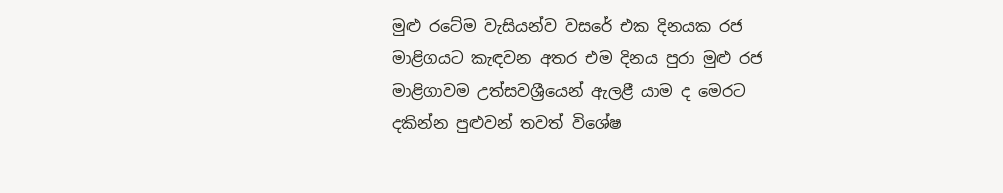මුළු රටේම වැසියන්ව වසරේ එක දිනයක රජ මාළිගයට කැඳවන අතර එම දිනය පුරා මුළු රජ මාළිගාවම උත්සවශ්‍රීයෙන් ඇලළී යාම ද මෙරට දකින්න පුළුවන් තවත් විශේෂ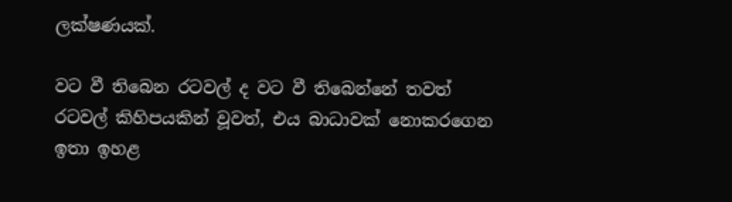ලක්ෂණයක්.

වට වී තිබෙන රටවල් ද වට වී තිබෙන්නේ තවත් රටවල් කිහිපයකින් වූවත්, එය බාධාවක් නොකරගෙන ඉතා ඉහළ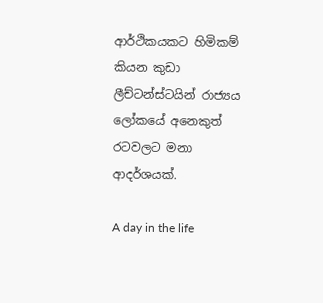ආර්ථිකයකට හිමිකම් කියන කුඩා ලීච්ටන්ස්ටයින් රාජ්‍යය ලෝකයේ අනෙකුත් රටවලට මනා ආදර්ශයක්.

A day in the life